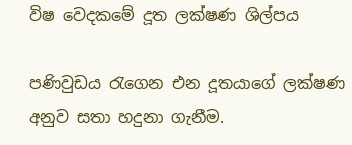විෂ වෙදකමේ දූත ලක්ෂණ ශිල්පය

පණිවුඩය රැගෙන එන දූතයාගේ ලක්ෂණ අනුව සතා හදුනා ගැනීම.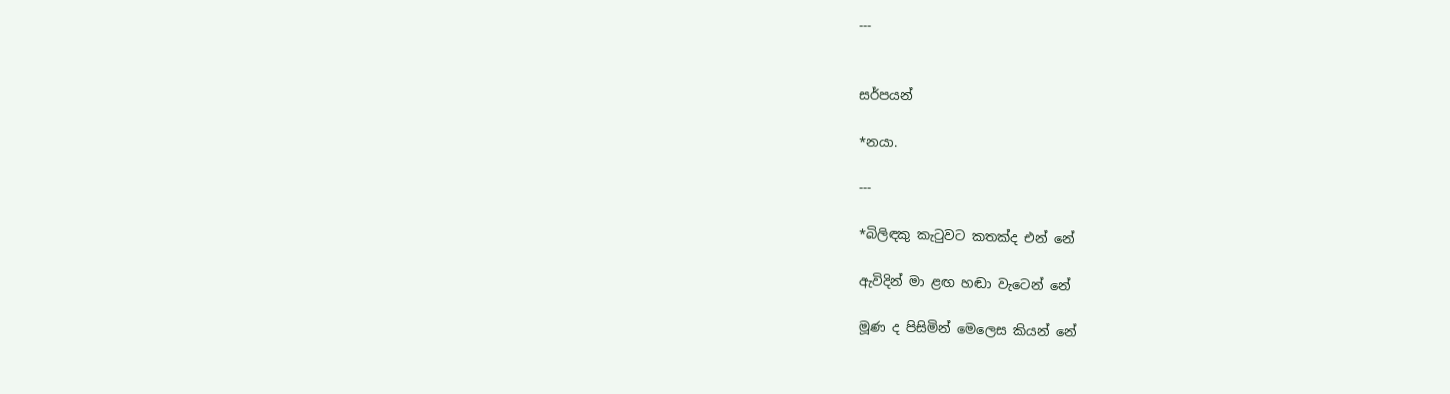---


සර්පයන්

*නයා.

---

*බිලිඳකු කැටුවට කතක්‌ද එන් නේ

ඇවිදින් මා ළඟ හඬා වැටෙන් නේ

මූණ ද පිසිමින් මෙලෙස කියන් නේ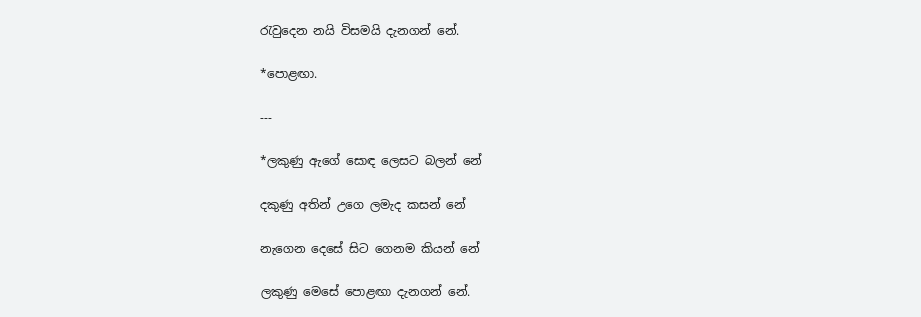රැවුදෙන නයි විසමයි දැනගන් නේ.

*පොළඟා.

---

*ලකුණු ඇගේ සොඳ ලෙසට බලන් නේ

දකුණු අතින් උගෙ ලමැද කසන් නේ

නැගෙන දෙසේ සිට ගෙනම කියන් නේ

ලකුණු මෙසේ පොළඟා දැනගන් නේ.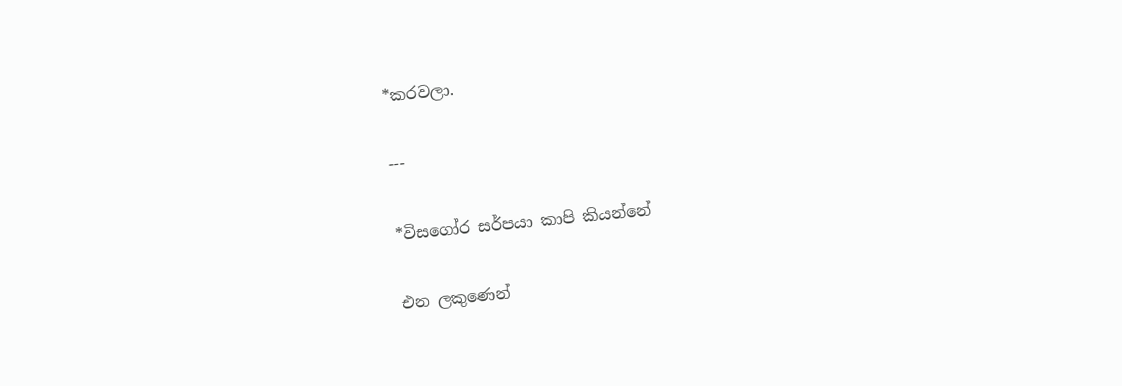*කරවලා.

---

*විසගෝර සර්පයා කාපි කියන්නේ

එන ලකුණෙන්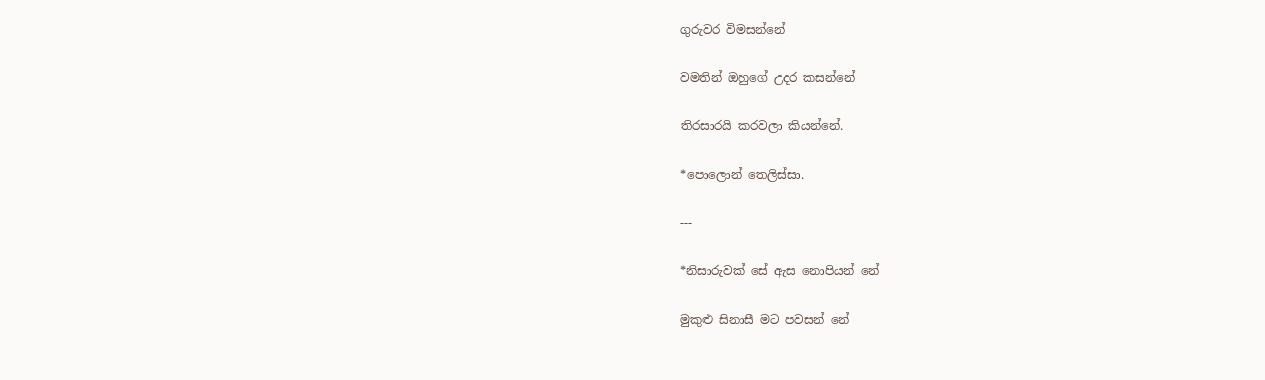ගුරුවර විමසන්නේ

වමතින් ඔහුගේ උදර කසන්නේ

තිරසාරයි කරවලා කියන්නේ.

*පොලොන් තෙලිස්සා.

---

*නිසාරුවක්‌ සේ ඇස නොපියන් නේ

මුකුළු සිනාසී මට පවසන් නේ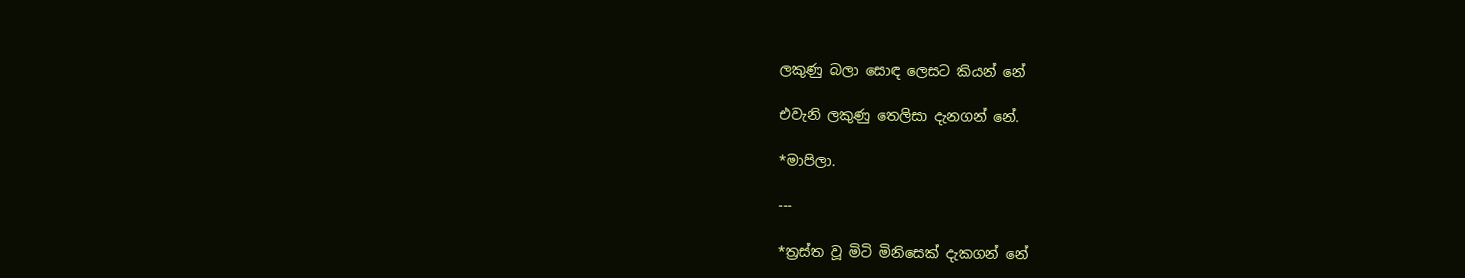ලකුණු බලා සොඳ ලෙසට කියන් නේ

එවැනි ලකුණු තෙලිසා දැනගන් නේ.

*මාපිලා.

---

*ත්‍රස්‌ත වූ මිටි මිනිසෙක්‌ දැකගන් නේ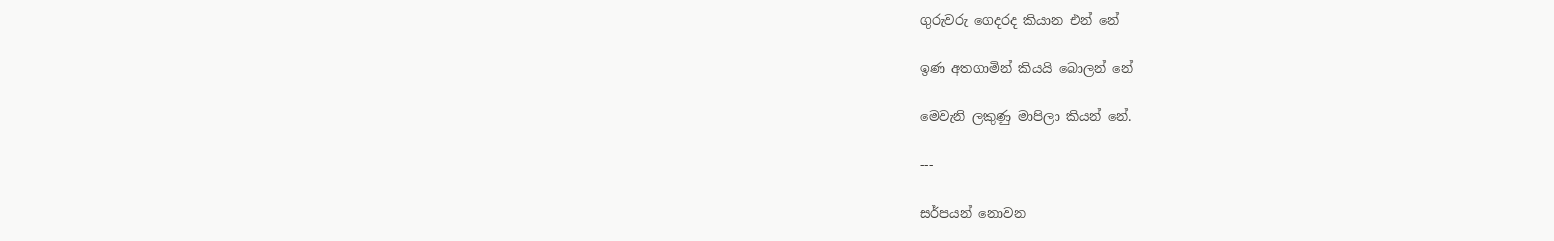ගුරුවරු ගෙදරද කියාන එන් නේ

ඉණ අතගාමින් කියයි බොලන් නේ

මෙවැනි ලකුණු මාපිලා කියන් නේ.

---

සර්පයන් නොවන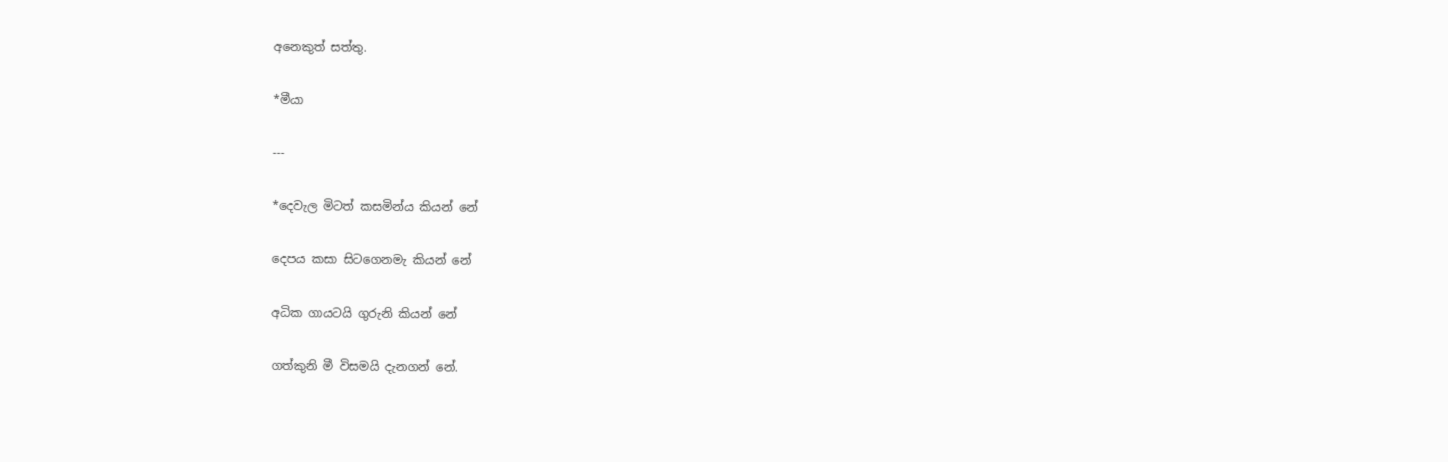අනෙකුත් සත්තු.

*මීයා

---

*දෙවැල මිටත් කසමින්ය කියන් නේ

දෙපය කසා සිටගෙනමැ කියන් නේ

අධික ගායටයි ගුරුනි කියන් නේ

ගත්කුනි මී විසමයි දැනගන් නේ.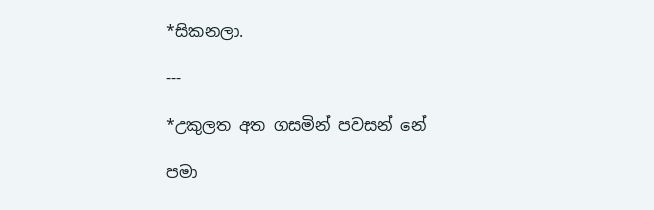*සිකනලා.

---

*උකුලත අත ගසමින් පවසන් නේ

පමා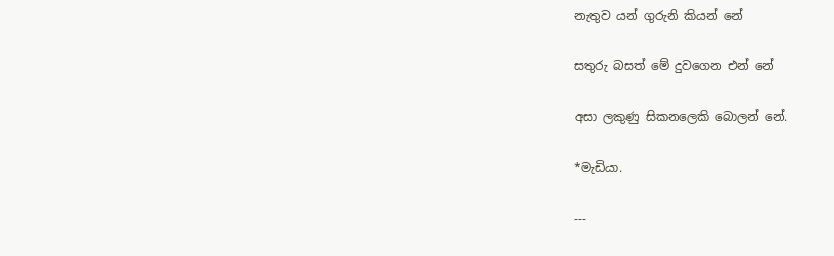නැතුව යන් ගුරුනි කියන් නේ

සතුරු බසත් මේ දුවගෙන එන් නේ

අසා ලකුණු සිකනලෙකි බොලන් නේ.

*මැඩියා.

---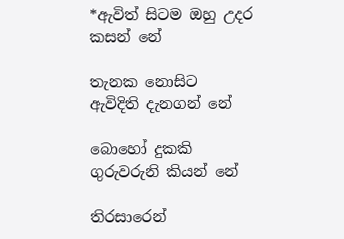*ඇවිත් සිටම ඔහු උදර කසන් නේ

තැනක නොසිට ඇවිදිති දැනගන් නේ

බොහෝ දුකකි ගුරුවරුනි කියන් නේ

තිරසාරෙන්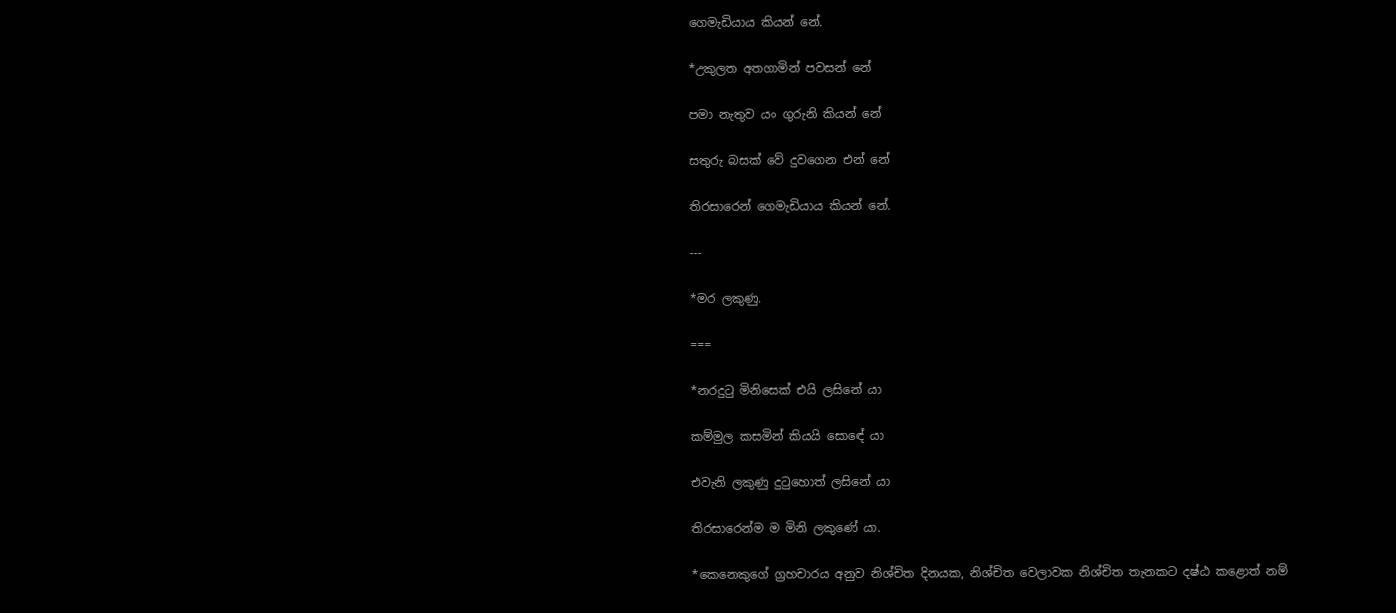ගෙමැඩියාය කියන් නේ.

*උකුලත අතගාමින් පවසන් නේ

පමා නැතුව යං ගුරුනි කියන් නේ

සතුරු බසක්‌ වේ දුවගෙන එන් නේ

තිරසාරෙන් ගෙමැඩියාය කියන් නේ.

---

*මර ලකුණු.

===

*නරදුටු මිනිසෙක්‌ එයි ලසිනේ යා

කම්මුල කසමින් කියයි සොඳේ යා

එවැනි ලකුණු දුටුහොත් ලසිනේ යා

තිරසාරෙන්ම ම මිනි ලකුණේ යා.

*කෙනෙකුගේ ග්‍රහචාරය අනුව නිශ්චිත දිනයක, නිශ්චිත වෙලාවක නිශ්චිත තැනකට දෂ්ඨ කළොත් නම්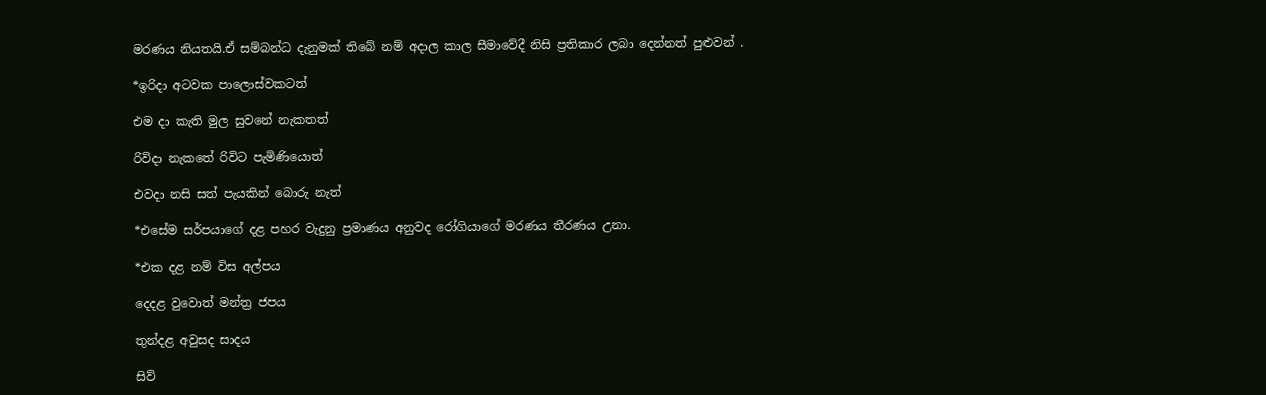මරණය නියතයි.ඒ සම්බන්ධ දැනුමක් තිබේ නම් අදාල කාල සීමාවේදී නිසි ප්‍රතිකාර ලබා දෙන්නත් පුළුවන් .

*ඉරිදා අටවක පාලොස්වකටත්

එම දා කැති මුල සුවනේ නැකතත්

රිවිදා නැකතේ රිවිට පැමිණියොත්

එවදා නසි සත් පැයකින් බොරු නැත්

*එසේම සර්පයාගේ දළ පහර වැදුනු ප්‍රමාණය අනුවද රෝගියාගේ මරණය තීරණය උනා.

*එක දළ නම් විස අල්පය

දෙදළ වුවොත් මන්ත්‍ර ජපය

තුන්දළ අවුසද සාදය

සිව්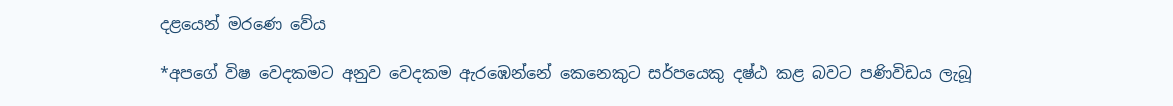දළයෙන් මරණෙ වේය

*අපගේ විෂ වෙදකමට අනුව වෙදකම ඇරඹෙන්නේ කෙනෙකුට සර්පයෙකු දෂ්ඨ කළ බවට පණිවිඩය ලැබූ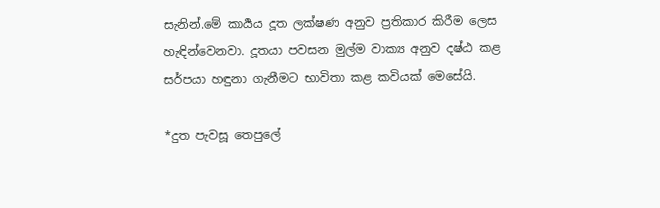සැනින්.මේ කාර්‍යය දූත ලක්ෂණ අනුව ප්‍රතිකාර කිරීම ලෙස හැඳින්වෙනවා. දූතයා පවසන මුල්ම වාක්‍ය අනුව දෂ්ඨ කළ සර්පයා හඳුනා ගැනීමට භාවිතා කළ කවියක් මෙසේයි.

*දුත පැවසූ තෙපුලේ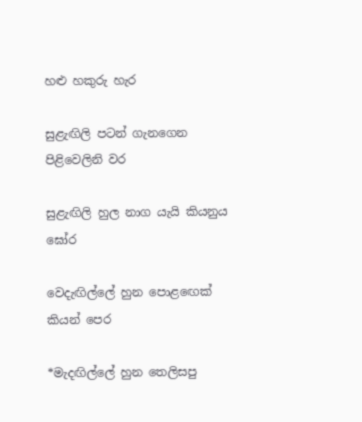හළු හකුරු හැර

සුළැඟිලි පටන් ගැනගෙන පිළිවෙලිනි වර

සුළැඟිලි හුල නාග යැයි කියනුය ඝෝර

වෙදැඟිල්ලේ හුන පොළඟෙක් කියන් පෙර

*මැදඟිල්ලේ හුන තෙලිසපු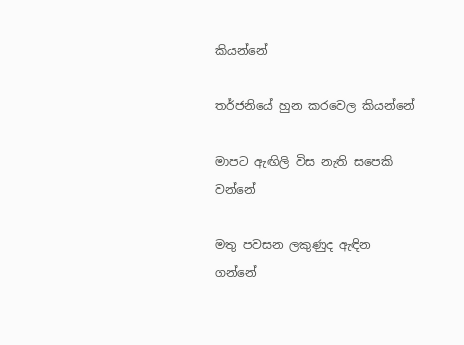කියන්නේ

තර්ජනියේ හුන කරවෙල කියන්නේ

මාපට ඇඟිලි විස නැති සපෙකි වන්නේ

මතු පවසන ලකුණුද ඇඳින ගන්නේ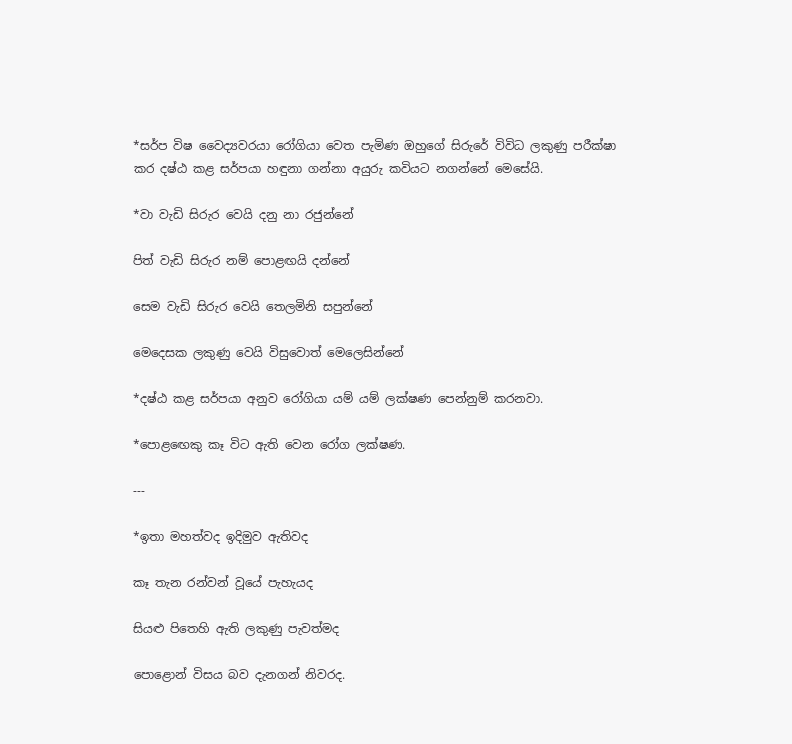*සර්ප විෂ වෛද්‍යවරයා රෝගියා වෙත පැමිණ ඔහුගේ සිරුරේ විවිධ ලකුණු පරීක්ෂා කර දෂ්ඨ කළ සර්පයා හඳුනා ගන්නා අයුරු කවියට නගන්නේ මෙසේයි.

*වා වැඩි සිරුර වෙයි දනු නා රජුන්නේ

පිත් වැඩි සිරුර නම් පොළඟයි දන්නේ

සෙම වැඩි සිරුර වෙයි තෙලමිනි සපුන්නේ

මෙදෙසක ලකුණු වෙයි විසුවොත් මෙලෙසින්නේ

*දෂ්ඨ කළ සර්පයා අනුව රෝගියා යම් යම් ලක්ෂණ පෙන්නුම් කරනවා.

*පොළඟෙකු කෑ විට ඇති වෙන රෝග ලක්ෂණ.

---

*ඉතා මහත්වද ඉදිමුව ඇතිවද

කෑ තැන රන්වන් වූයේ පැහැයද

සියළු පිතෙහි ඇති ලකුණු පැවත්මද

පොළොන් විසය බව දැනගන් නිවරද.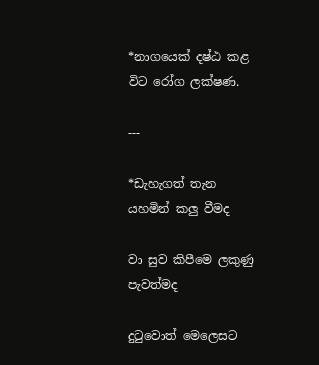*නාගයෙක් දෂ්ඨ කළ විට රෝග ලක්ෂණ.

---

*ඩැහැගත් තැන යහමින් කලු වීමද

වා සුව කිපීමෙ ලකුණු පැවත්මද

දුටුවොත් මෙලෙසට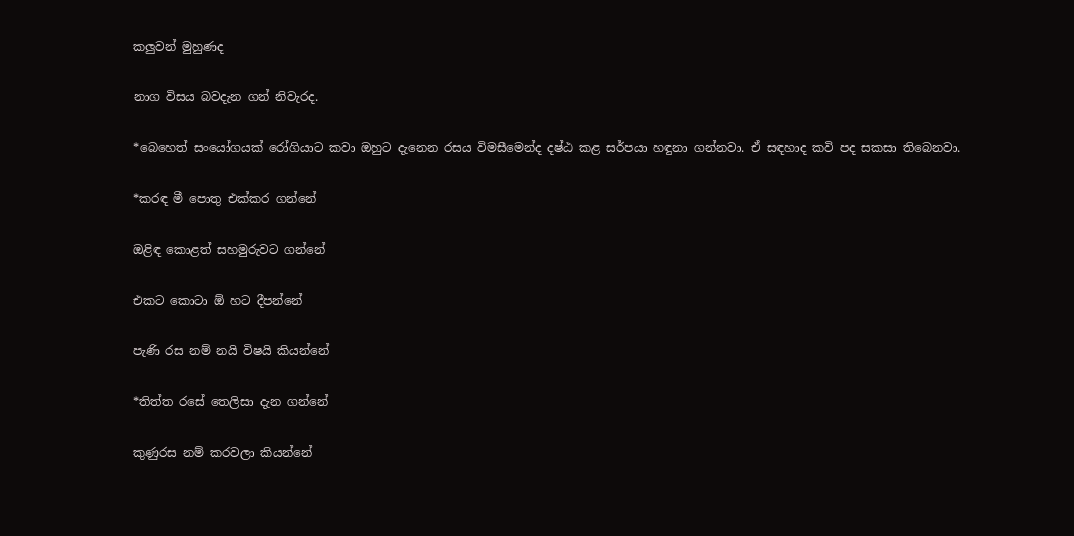කලුවන් මුහුණද

නාග විසය බවදැන ගන් නිවැරද.

*බෙහෙත් සංයෝගයක් රෝගියාට කවා ඔහුට දැනෙන රසය විමසීමෙන්ද දෂ්ඨ කළ සර්පයා හඳුනා ගන්නවා. ඒ සඳහාද කවි පද සකසා තිබෙනවා.

*කරඳ මී පොතු එක්කර ගන්නේ

ඔළිඳ කොළත් සහමුරුවට ගන්නේ

එකට කොටා ඕ හට දීපන්නේ

පැණි රස නම් නයි විෂයි කියන්නේ

*තිත්ත රසේ තෙලිසා දැන ගන්නේ

කුණුරස නම් කරවලා කියන්නේ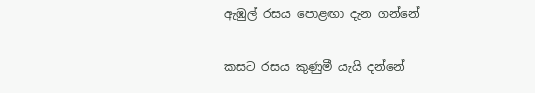ඇඹුල් රසය පොළඟා දැන ගන්නේ

කසට රසය කුණුමී යැයි දන්නේ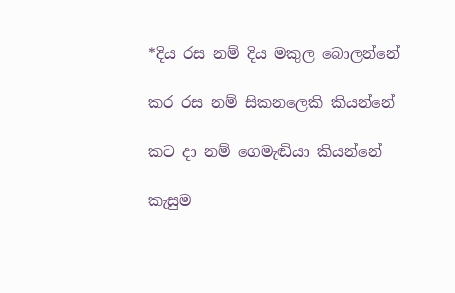*දිය රස නම් දිය මකුල බොලන්නේ

කර රස නම් සිකනලෙකි කියන්නේ

කට දා නම් ගෙමැඬියා කියන්නේ

කැසුම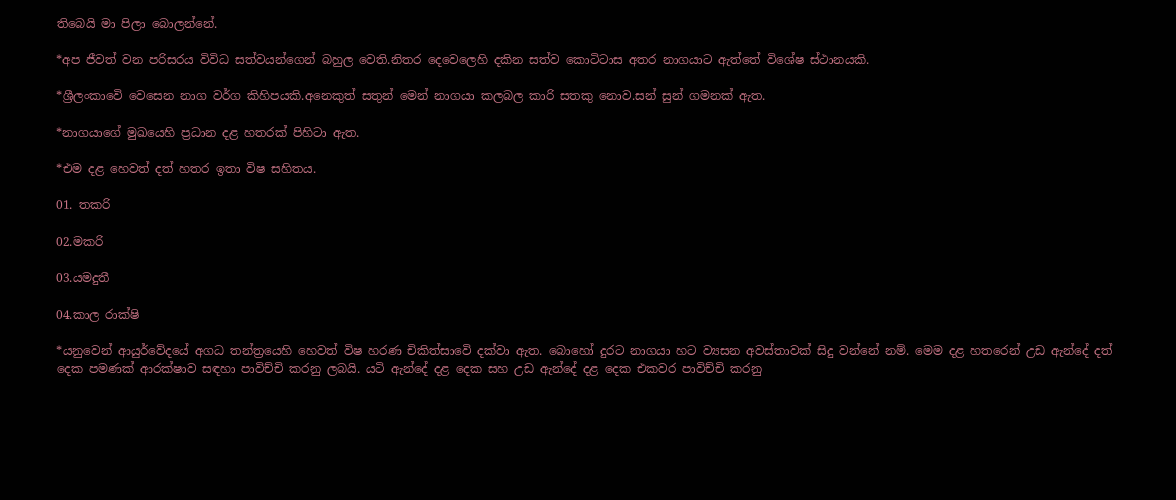තිබෙයි මා පිලා බොලන්නේ.

*අප ජීවත් වන පරිසරය විවිධ සත්වයන්ගෙන් බහුල වෙති.නිතර දෙවෙලෙහි දකින සත්ව කොටිටාස අතර නාගයාට ඇත්තේ විශේෂ ස්ථානයකි.

*ශ්‍රීලංකාවෙි වෙසෙන නාග වර්ග කිහිපයකි.අනෙකුත් සතුන් මෙන් නාගයා කලබල කාරි සතකු නොව.සන් සුන් ගමනක් ඇත.

*නාගයාගේ මුඛයෙහි ප්‍රධාන දළ හතරක් පිහිටා ඇත.

*එම දළ හෙවත් දත් හතර ඉතා විෂ සහිතය.

01. තකරි

02.මකරි

03.යමදුතී

04.කාල රාක්ෂි

*යනුවෙන් ආයුර්වේදයේ අගධ තන්ත්‍රයෙහි හෙවත් විෂ හරණ චිකිත්සාවෙි දක්වා ඇත. බොහෝ දුරට නාගයා හට ව්‍යසන අවස්තාවක් සිදු වන්නේ නම්. මෙම දළ හතරෙන් උඩ ඇන්දේ දත් දෙක පමණක් ආරක්ෂාව සඳහා පාවිච්චි කරනු ලබයි. යටි ඇන්දේ දළ දෙක සහ උඩ ඇන්දේ දළ දෙක එකවර පාවිච්චි කරනු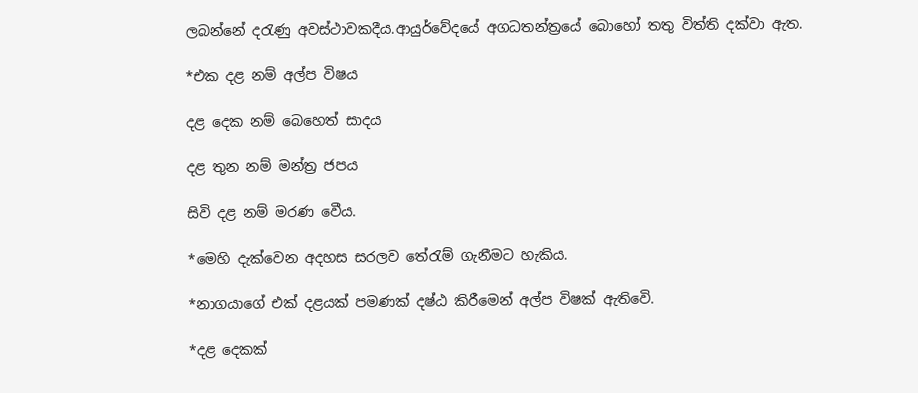ලබන්නේ දරැණු අවස්ථාවකදීය.ආයුර්වේදයේ අගධතන්ත්‍රයේ බොහෝ තතු විත්ති දක්වා ඇත.

*එක දළ නම් අල්ප විෂය

දළ දෙක නම් බෙහෙත් සාදය

දළ තුන නම් මන්ත්‍ර ජපය

සිවි දළ නම් මරණ වෙීය.

*මෙහි දැක්වෙන අදහස සරලව තේරැම් ගැනීමට හැකිය.

*නාගයාගේ එක් දළයක් පමණක් දෂ්ඨ කිරීමෙන් අල්ප විෂක් ඇතිවෙි.

*දළ දෙකක්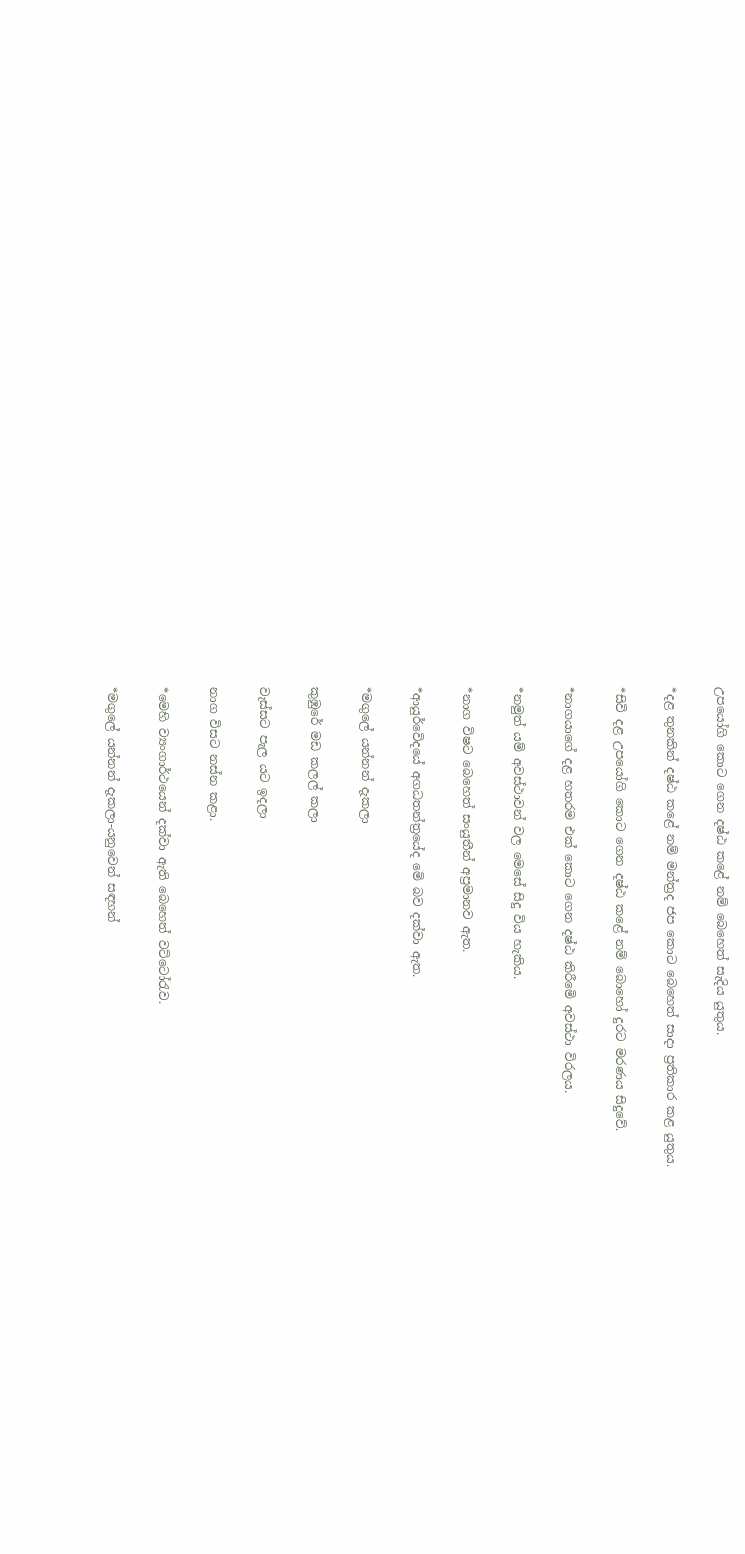උපයෝගි කොට ගෙන දෂ්ඨ කළේ නම් බෙහෙත් සැදිය යුතුය.

*දළ තුනකින් දෂ්ඨ කළේ නම් මන්ත්‍රද ජප කොට බෙහෙත් සාදා ප්‍රතිකාර කළ යුතුය.

*සිවි දළ උපයෝගි කොට ගෙන දෂ්ඨ කළේ නම් බොහෝ දුරට මරණය සිදුවේ.

*නාගයාගේ දළ හතරම එක් කොට ගෙන දෂ්ඨ කිරීමෙි අවස්ථා විරලය.

*නමුත් යම් අවස්ථාවන් වල මෙසේ සිදු විය හැකිය.

*නාග විෂට බෙහෙත් සංයුතීන් අප්‍රමානව ඇත.

*ආයුර්වෙිදයේ අගධතන්ත්‍රයේද මෙි බව දක්වා ඇත.

*මගුලේ යන්නන් දැකලා

කුඹුරේ මඩ කලල් කලා

වැස්සට පැල යට ඉදලා

නාග විසට නස්න කළා.

*මෙහි ව්‍යංගාර්ථයෙන් දක්වා ඇති බෙහෙත් වට්ටෝරැව.

*මගුලේ යන්නන් දැකලා-යනුවෙන් සඳහන්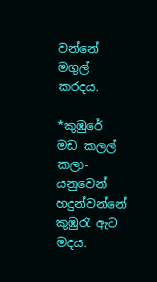වන්නේ මගුල් කරදය.

*කුඹුරේ මඩ කලල් කලා-යනුවෙන් හදුන්වන්නේ කුඹුරැ ඇට මදය.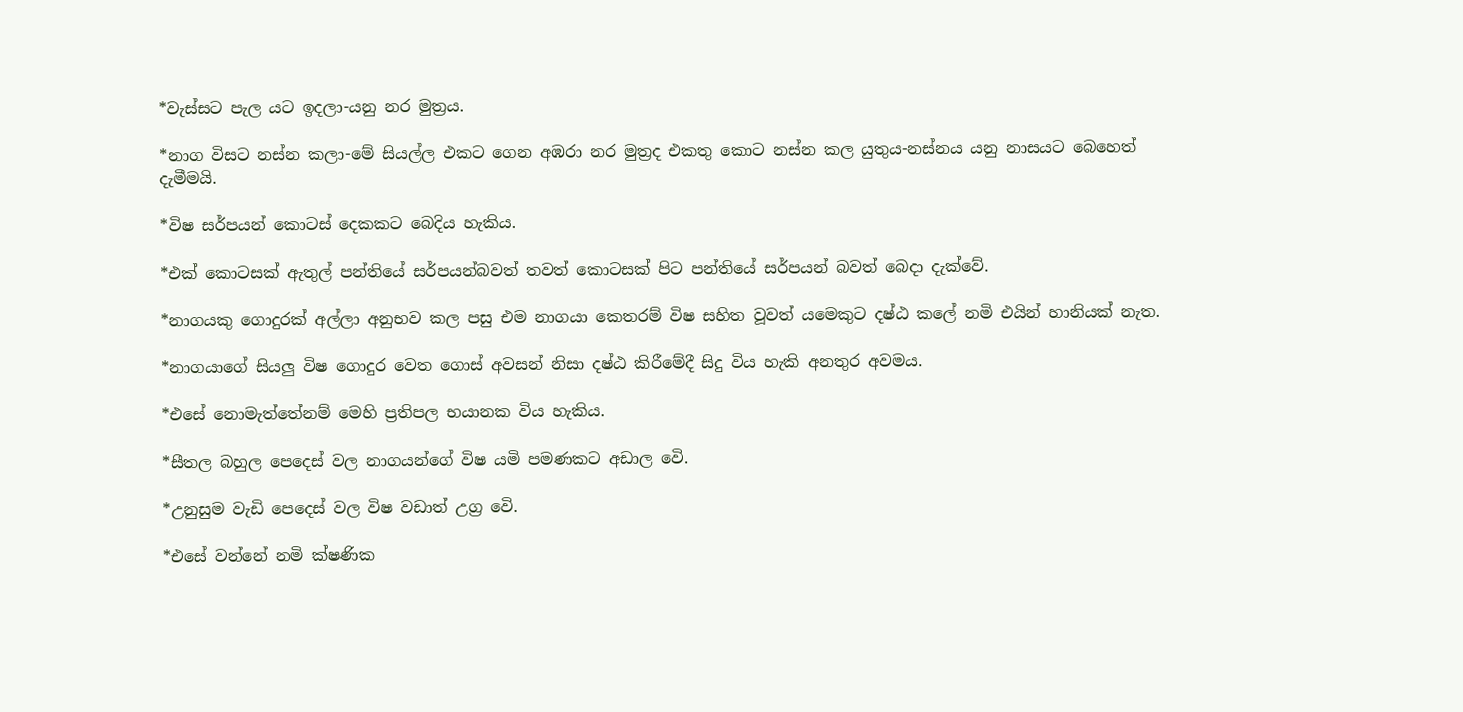*වැස්සට පැල යට ඉදලා-යනු නර මුත්‍රය.

*නාග විසට නස්න කලා-මේ සියල්ල එකට ගෙන අඹරා නර මුත්‍රද එකතු කොට නස්න කල යුතුය-නස්නය යනු නාසයට බෙහෙත් දැමීමයි.

*විෂ සර්පයන් කොටස් දෙකකට බෙදිය හැකිය.

*එක් කොටසක් ඇතුල් පන්තියේ සර්පයන්බවත් තවත් කොටසක් පිට පන්තියේ සර්පයන් බවත් බෙදා දැක්වේ.

*නාගයකු ගොදුරක් අල්ලා අනුභව කල පසු එම නාගයා කෙතරම් විෂ සහිත වූවත් යමෙකුට දෂ්ඨ කලේ නමි එයින් හානියක් නැත.

*නාගයාගේ සියලු විෂ ගොදුර වෙත ගොස් අවසන් නිසා දෂ්ඨ කිරීමේදී සිදු විය හැකි අනතුර අවමය.

*එසේ නොමැත්තේනම් මෙහි ප්‍රතිපල භයානක විය හැකිය.

*සීතල බහුල පෙදෙස් වල නාගයන්ගේ විෂ යමි පමණකට අඩාල වෙි.

*උනුසුම වැඩි පෙදෙස් වල විෂ වඩාත් උග්‍ර වෙි.

*එසේ වන්නේ නමි ක්ෂණික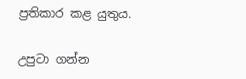ප්‍රතිකාර කළ යුතුය.

උපුටා ගන්න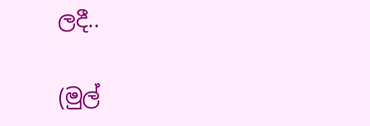ලදී..

(මුල්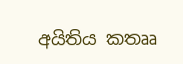අයිතිය කතෲ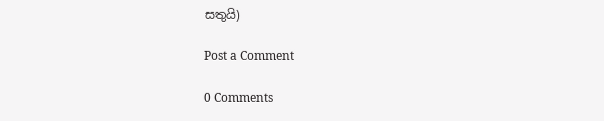සතුයි)

Post a Comment

0 Comments